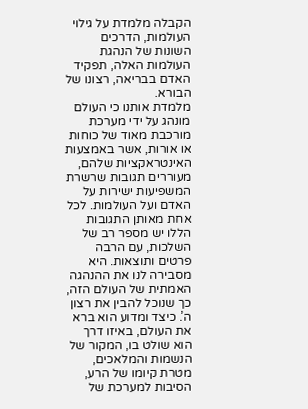הקבלה מלמדת על גילוי העולמות, הדרכים השונות של הנהגת העולמות האלה, תפקיד האדם בבריאה, רצונו של הבורא.
מלמדת אותנו כי העולם מונהג על ידי מערכת מורכבת מאוד של כוחות או אורות, אשר באמצעות האינטראקציות שלהם, מעוררים תגובות שרשרת המשפיעות ישירות על האדם ועל העולמות. לכל אחת מאותן התגובות הללו יש מספר רב של השלכות, עם הרבה פרטים ותוצאות. היא מסבירה לנו את ההנהגה האמתית של העולם הזה, כך שנוכל להבין את רצון ה’. כיצד ומדוע הוא ברא את העולם, באיזו דרך הוא שולט בו, המקור של הנשמות והמלאכים, מטרת קיומו של הרע, הסיבות למערכת של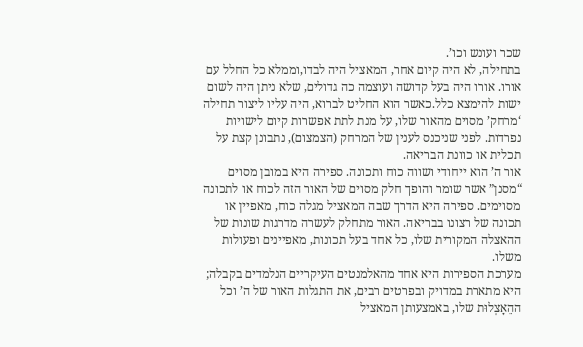שכר ועונש וכו’.
בתחילה, לא היה קיום אחר, המאציל היה לבדו,וממלא כל החלל עם אורו. אורו היה בעל קדושה ועוצמה כה גדולים, שלא ניתן היה לשום ישות להימצא כלל.כאשר הוא החליט לברוא, היה עליו ליצור תחילה ‘מרחק’ מסוים מהאור שלו, על מנת לתת אפשרות קיום לישויות נפרדות. לפני שניכנס לענין של המרחק (הצמצום), נתבונן קצת על תכלית או כוונת הבריאה.
אור ה’ הוא ייחודי ושווה כוח ותכונה. ספירה היא במובן מסוים “מסנן” אשר שומר והופך חלק מסוים של האור הזה לכוח או לתכונה מסוימים. ספירה היא הדרך שבה המאציל מגלה כוח, מאפיין או תכונה של רצונו בבריאה. האור מתחלק לעשרה מדרגות שונות של ההאצלה המקורית שלו, כל אחד בעל תכונות, מאפיינים ופעולות משלו.
מערכת הספירות היא אחד מהאלמנטים העיקריים הנלמדים בקבלה; היא מתארת במדויק ובפרטים רבים, את התגלות האור של ה’ וכל ההֵאָצְלוּת שלו, באמצעותן המאציל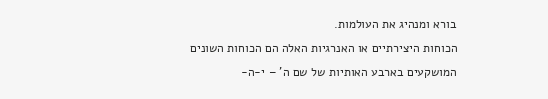בורא ומנהיג את העולמות.
הכוחות היצירתיים או האנרגיות האלה הם הכוחות השונים המושקעים בארבע האותיות של שם ה’ – י-ה-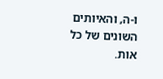ו-ה, והאיותים השונים של כל אות.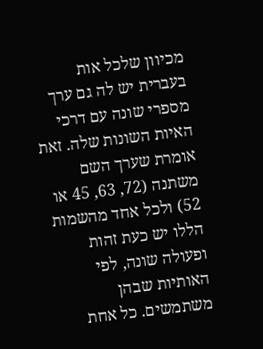מכיוון שלכל אות בעברית יש לה גם ערך מספרי שונה עם דרכי האיות השונות שלה. זאת אומרת שערך השם משתנה (72, 63, 45 או 52) ולכל אחד מהשמות הללו יש כעת זהות ופעולה שונה, לפי האותיות שבהן משתמשים. כל אחת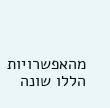מהאפשרויות הללו שונה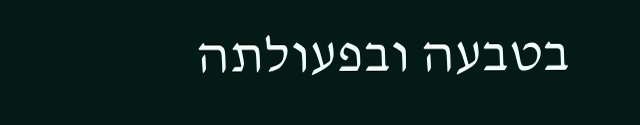בטבעה ובפעולתה